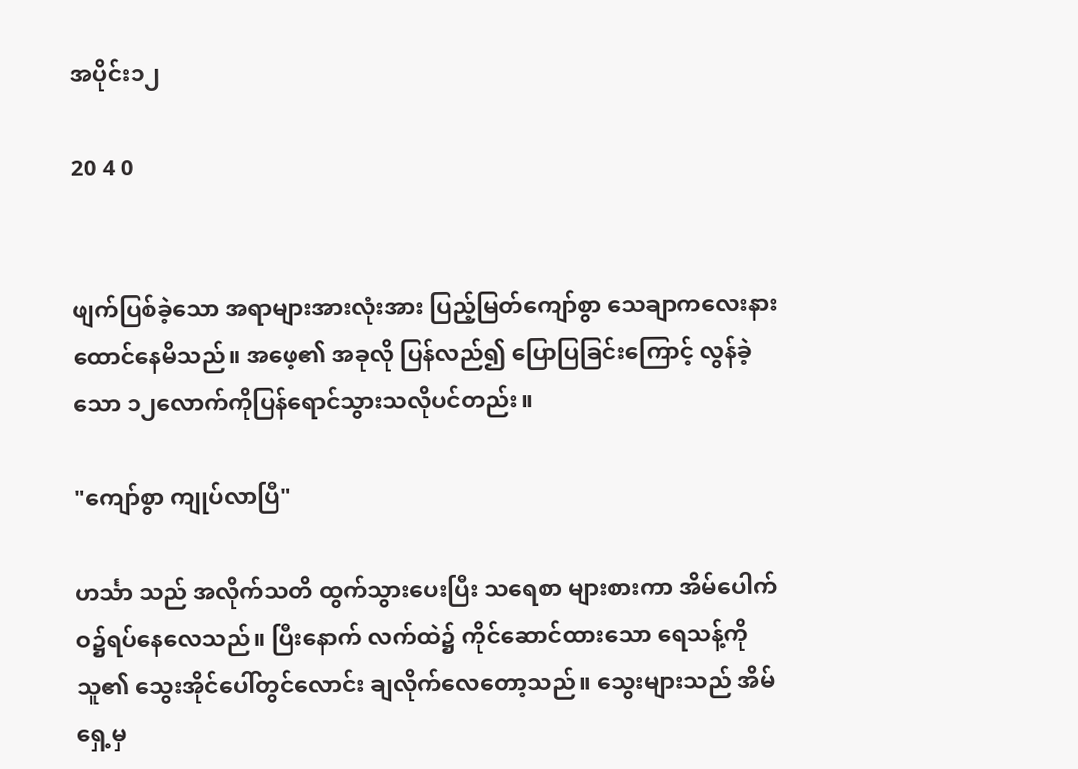အပိုင်း၁၂

20 4 0


ဖျက်ပြစ်ခဲ့သော အရာများအားလုံးအား ပြည့်မြတ်ကျော်စွာ သေချာကလေးနားထောင်နေမိသည်။ အဖေ့၏ အခုလို ပြန်လည်၍ ပြောပြခြင်းကြောင့် လွန်ခဲ့သော ၁၂လောက်ကိုပြန်ရောင်သွားသလိုပင်တည်း။

"ကျော်စွာ ကျုပ်လာပြီ"

ဟင်္သာ သည် အလိုက်သတိ ထွက်သွားပေးပြီး သရေစာ များစားကာ အိမ်ပေါက်ဝ၌ရပ်နေလေသည်။ ပြီးနောက် လက်ထဲ၌ ကိုင်ဆောင်ထားသော ရေသန့်ကို သူ၏ သွေးအိုင်ပေါ်တွင်လောင်း ချလိုက်လေတော့သည်။ သွေးများသည် အိမ်ရှေ့မှ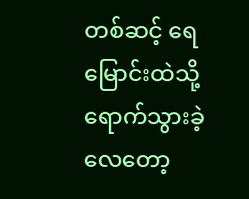တစ်ဆင့် ရေမြောင်းထဲသို့ ရောက်သွားခဲ့လေတော့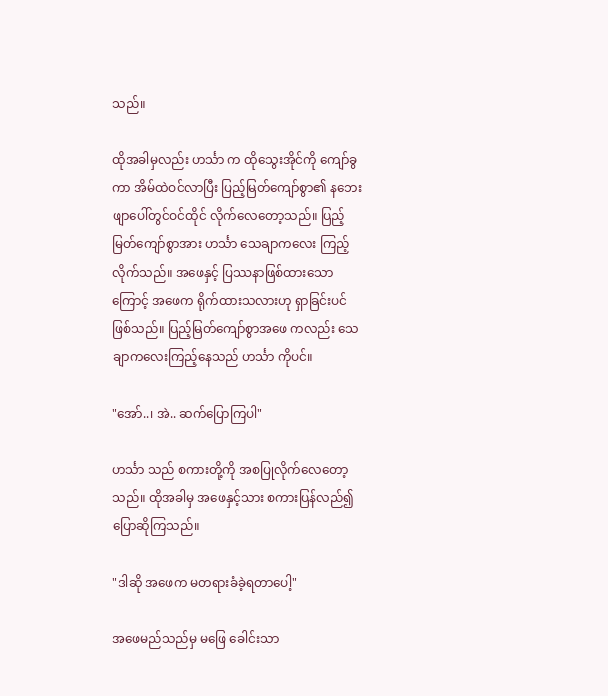သည်။

ထိုအခါမှလည်း ဟင်္သာ က ထိုသွေးအိုင်ကို ကျော်ခွကာ အိမ်ထဲဝင်လာပြီး ပြည့်မြတ်ကျော်စွာ၏ နဘေး ဖျာပေါ်တွင်ဝင်ထိုင် လိုက်လေတော့သည်။ ပြည့်မြတ်ကျော်စွာအား ဟင်္သာ သေချာကလေး ကြည့်လိုက်သည်။ အဖေနှင့် ပြဿနာဖြစ်ထားသောကြောင့် အဖေက ရိုက်ထားသလားဟု ရှာခြင်းပင်ဖြစ်သည်။ ပြည့်မြတ်ကျော်စွာအဖေ ကလည်း သေချာကလေးကြည့်နေသည် ဟင်္သာ ကိုပင်။

"အော်..၊ အဲ.. ဆက်ပြောကြပါ"

ဟင်္သာ သည် စကားတို့ကို အစပြုလိုက်လေတော့သည်။ ထိုအခါမှ အဖေနှင့်သား စကားပြန်လည်၍ပြောဆိုကြသည်။

"ဒါဆို အဖေက မတရားခံခဲ့ရတာပေါ့"

အဖေမည်သည်မှ မဖြေ ခေါင်းသာ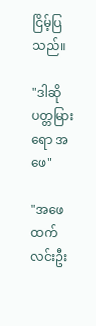ငြိမ့်ပြသည်။

"ဒါဆို ပတ္တမြားရော အဖေ"

"အဖေထက်လင်းဦး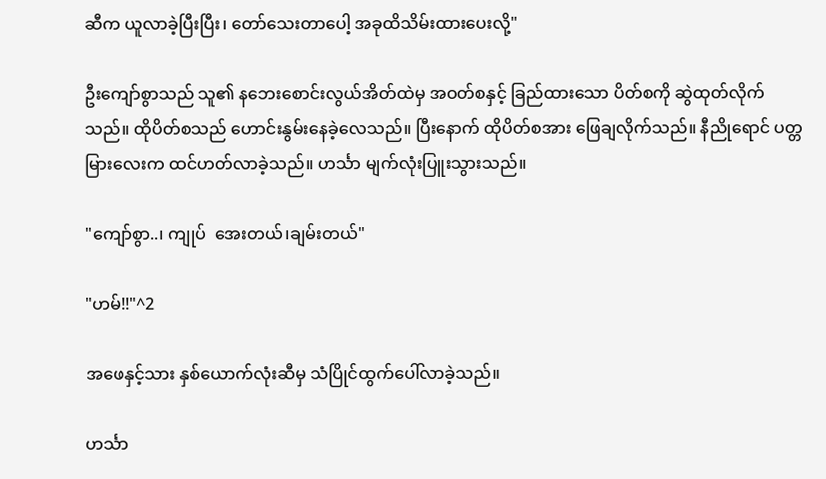ဆီက ယူလာခဲ့ပြီးပြီး၊ တော်သေးတာပေါ့ အခုထိသိမ်းထားပေးလို့"

ဦးကျော်စွာသည် သူ၏ နဘေးစောင်းလွယ်အိတ်ထဲမှ အဝတ်စနှင့် ခြည်ထားသော ပိတ်စကို ဆွဲထုတ်လိုက်သည်။ ထိုပိတ်စသည် ဟောင်းနွမ်းနေခဲ့လေသည်။ ပြီးနောက် ထိုပိတ်စအား ဖြေချလိုက်သည်။ နီညိုရောင် ပတ္တမြားလေးက ထင်ဟတ်လာခဲ့သည်။ ဟင်္သာ မျက်လုံးပြူးသွားသည်။

"ကျော်စွာ..၊ ကျုပ်  အေးတယ်၊ချမ်းတယ်"

"ဟမ်!!"^2

အဖေနှင့်သား နှစ်ယောက်လုံးဆီမှ သံပြိုင်ထွက်ပေါ်လာခဲ့သည်။

ဟင်္သာ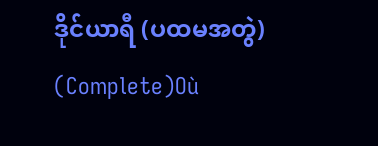ဒိုင်ယာရီ (ပထမအတွဲ) (Complete)Où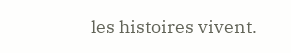les histoires vivent.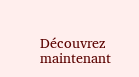Découvrez maintenant